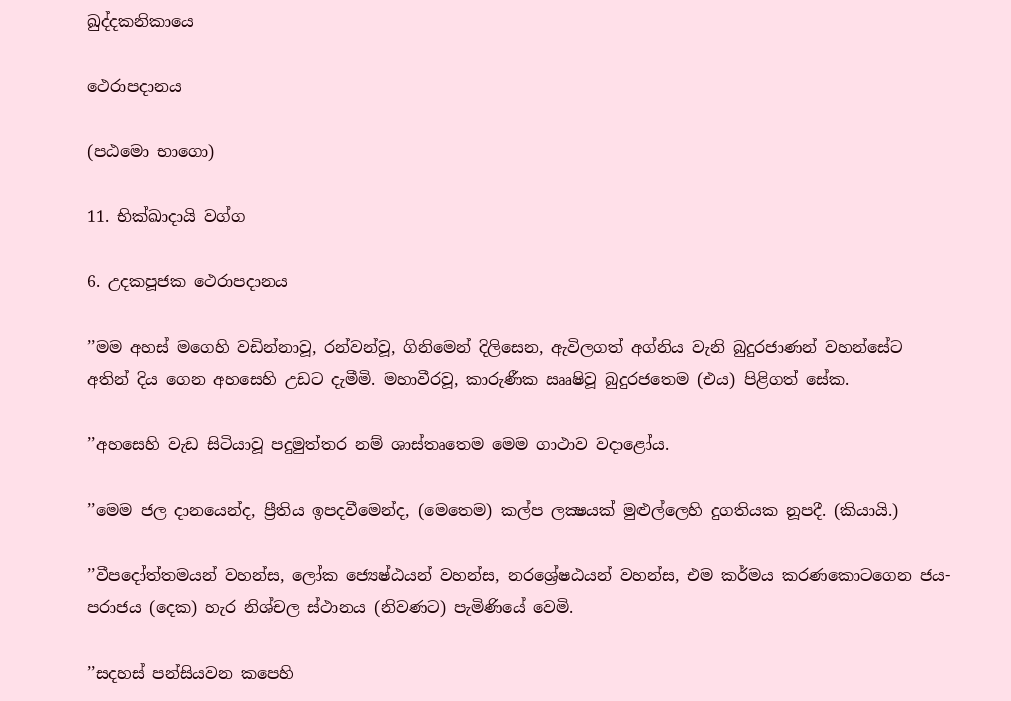ඛුද්දකනිකායෙ

ථෙරාපදානය

(පඨමො භාගො)

11. භික්ඛාදායි වග්ග

6. උදකපූජක ථෙරාපදානය

’’මම අහස් මගෙහි වඩින්නාවූ, රන්වන්වූ, ගිනිමෙන් දිලිසෙන, ඇවිලගත් අග්නිය වැනි බුදුරජාණන් වහන්සේට අතින් දිය ගෙන අහසෙහි උඩට දැමීමි. මහාවීරවූ, කාරුණීක ඎෂිවූ බුදුරජතෙම (එය) පිළිගත් සේක.

’’අහසෙහි වැඩ සිටියාවූ පදුමුත්තර නම් ශාස්තෘතෙම මෙම ගාථාව වදාළෝය.

’’මෙම ජල දානයෙන්ද, ප්‍රීතිය ඉපදවීමෙන්ද, (මෙතෙම) කල්ප ලක්‍ෂයක් මුළුල්ලෙහි දුගතියක නූපදී. (කියායි.)

’’වීපදෝත්තමයන් වහන්ස, ලෝක ජ්‍යෙෂ්ඨයන් වහන්ස, නරශ්‍රේෂඨයන් වහන්ස, එම කර්මය කරණකොටගෙන ජය-පරාජය (දෙක) හැර නිශ්චල ස්ථානය (නිවණට) පැමිණියේ වෙමි.

’’සදහස් පන්සියවන කපෙහි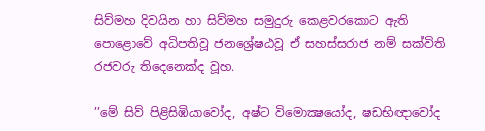සිව්මහ දිවයින හා සිව්මහ සමුදුරු කෙළවරකොට ඇති පොළොවේ අධිපතිවූ ජනශ්‍රේෂඨවූ ඒ සහස්සරාජ නම් සක්විති රජවරු තිදෙනෙක්ද වූහ.

’’මේ සිව් පිළිසිඹියාවෝද, අෂ්ට විමොක්‍ෂයෝද, ෂඩභිඥාවෝද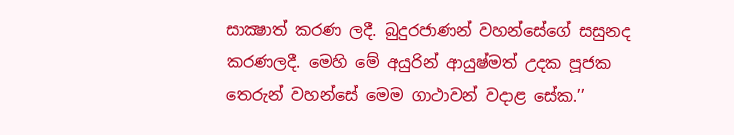සාක්‍ෂාත් කරණ ලදී. බුදුරජාණන් වහන්සේගේ සසුනද කරණලදී. මෙහි මේ අයුරින් ආයුෂ්මත් උදක පූජක තෙරුන් වහන්සේ මෙම ගාථාවන් වදාළ සේක.’’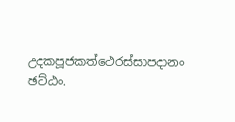උදකපූජකත්ථෙරස්සාපදානං ඡට්ඨං.